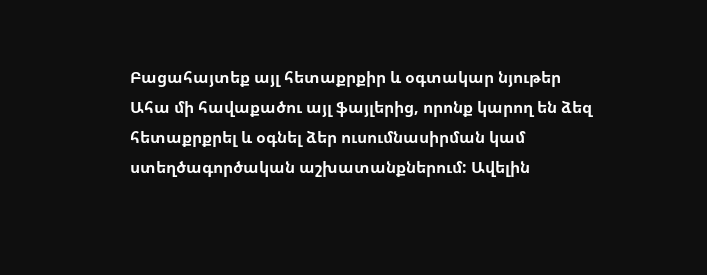Բացահայտեք այլ հետաքրքիր և օգտակար նյութեր
Ահա մի հավաքածու այլ ֆայլերից, որոնք կարող են ձեզ հետաքրքրել և օգնել ձեր ուսումնասիրման կամ ստեղծագործական աշխատանքներում: Ավելին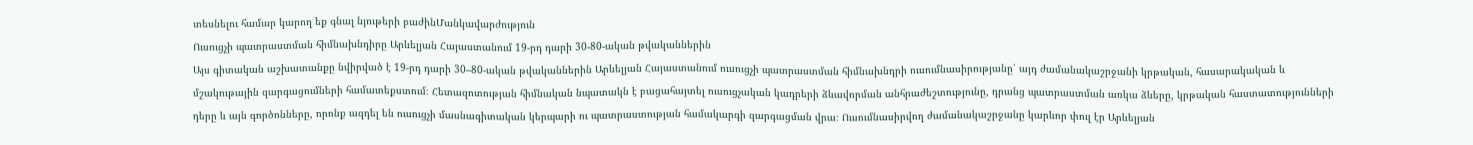տեսնելու համար կարող եք գնալ նյութերի բաժինՄանկավարժություն
Ուսուցչի պատրաստման հիմնախնդիրը Արևելյան Հայաստանում 19-րդ դարի 30-80-ական թվականներին
Այս գիտական աշխատանքը նվիրված է 19-րդ դարի 30–80-ական թվականներին Արևելյան Հայաստանում ուսուցչի պատրաստման հիմնախնդրի ուսումնասիրությանը՝ այդ ժամանակաշրջանի կրթական, հասարակական և մշակութային զարգացումների համատեքստում։ Հետազոտության հիմնական նպատակն է բացահայտել ուսուցչական կադրերի ձևավորման անհրաժեշտությունը, դրանց պատրաստման առկա ձևերը, կրթական հաստատությունների դերը և այն գործոնները, որոնք ազդել են ուսուցչի մասնագիտական կերպարի ու պատրաստության համակարգի զարգացման վրա։ Ուսումնասիրվող ժամանակաշրջանը կարևոր փուլ էր Արևելյան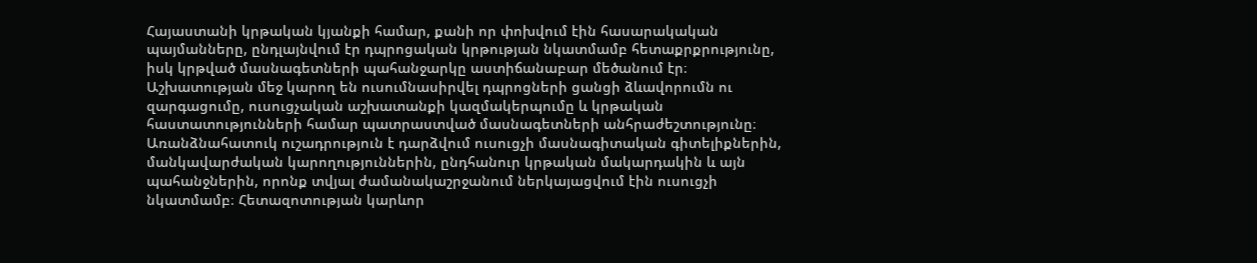Հայաստանի կրթական կյանքի համար, քանի որ փոխվում էին հասարակական պայմանները, ընդլայնվում էր դպրոցական կրթության նկատմամբ հետաքրքրությունը, իսկ կրթված մասնագետների պահանջարկը աստիճանաբար մեծանում էր։ Աշխատության մեջ կարող են ուսումնասիրվել դպրոցների ցանցի ձևավորումն ու զարգացումը, ուսուցչական աշխատանքի կազմակերպումը և կրթական հաստատությունների համար պատրաստված մասնագետների անհրաժեշտությունը։ Առանձնահատուկ ուշադրություն է դարձվում ուսուցչի մասնագիտական գիտելիքներին, մանկավարժական կարողություններին, ընդհանուր կրթական մակարդակին և այն պահանջներին, որոնք տվյալ ժամանակաշրջանում ներկայացվում էին ուսուցչի նկատմամբ։ Հետազոտության կարևոր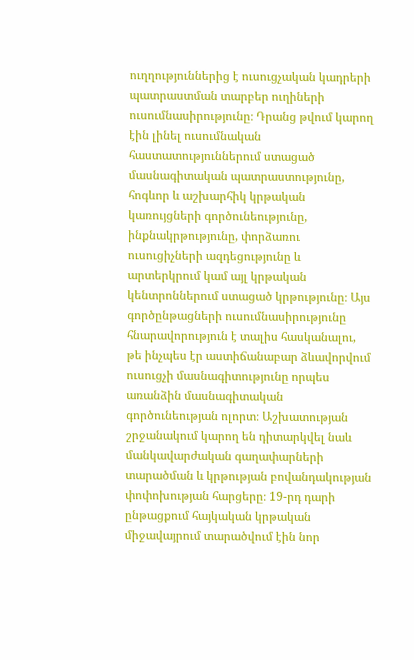ուղղություններից է ուսուցչական կադրերի պատրաստման տարբեր ուղիների ուսումնասիրությունը։ Դրանց թվում կարող էին լինել ուսումնական հաստատություններում ստացած մասնագիտական պատրաստությունը, հոգևոր և աշխարհիկ կրթական կառույցների գործունեությունը, ինքնակրթությունը, փորձառու ուսուցիչների ազդեցությունը և արտերկրում կամ այլ կրթական կենտրոններում ստացած կրթությունը։ Այս գործընթացների ուսումնասիրությունը հնարավորություն է տալիս հասկանալու, թե ինչպես էր աստիճանաբար ձևավորվում ուսուցչի մասնագիտությունը որպես առանձին մասնագիտական գործունեության ոլորտ։ Աշխատության շրջանակում կարող են դիտարկվել նաև մանկավարժական գաղափարների տարածման և կրթության բովանդակության փոփոխության հարցերը։ 19-րդ դարի ընթացքում հայկական կրթական միջավայրում տարածվում էին նոր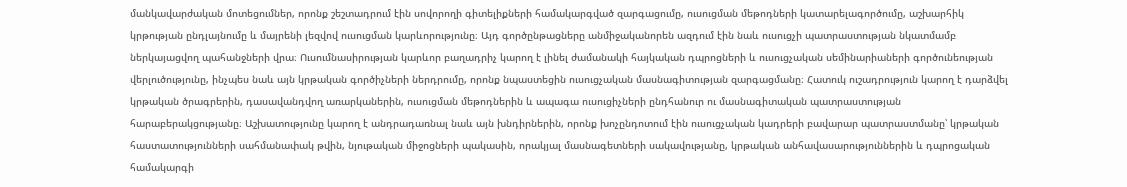մանկավարժական մոտեցումներ, որոնք շեշտադրում էին սովորողի գիտելիքների համակարգված զարգացումը, ուսուցման մեթոդների կատարելագործումը, աշխարհիկ կրթության ընդլայնումը և մայրենի լեզվով ուսուցման կարևորությունը։ Այդ գործընթացները անմիջականորեն ազդում էին նաև ուսուցչի պատրաստության նկատմամբ ներկայացվող պահանջների վրա։ Ուսումնասիրության կարևոր բաղադրիչ կարող է լինել ժամանակի հայկական դպրոցների և ուսուցչական սեմինարիաների գործունեության վերլուծությունը, ինչպես նաև այն կրթական գործիչների ներդրումը, որոնք նպաստեցին ուսուցչական մասնագիտության զարգացմանը։ Հատուկ ուշադրություն կարող է դարձվել կրթական ծրագրերին, դասավանդվող առարկաներին, ուսուցման մեթոդներին և ապագա ուսուցիչների ընդհանուր ու մասնագիտական պատրաստության հարաբերակցությանը։ Աշխատությունը կարող է անդրադառնալ նաև այն խնդիրներին, որոնք խոչընդոտում էին ուսուցչական կադրերի բավարար պատրաստմանը՝ կրթական հաստատությունների սահմանափակ թվին, նյութական միջոցների պակասին, որակյալ մասնագետների սակավությանը, կրթական անհավասարություններին և դպրոցական համակարգի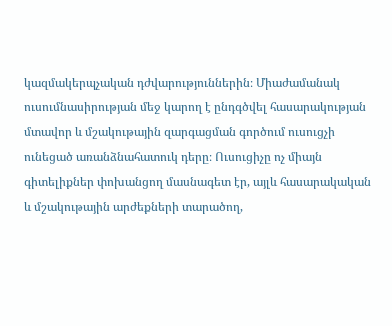կազմակերպչական դժվարություններին։ Միաժամանակ ուսումնասիրության մեջ կարող է ընդգծվել հասարակության մտավոր և մշակութային զարգացման գործում ուսուցչի ունեցած առանձնահատուկ դերը։ Ուսուցիչը ոչ միայն գիտելիքներ փոխանցող մասնագետ էր, այլև հասարակական և մշակութային արժեքների տարածող,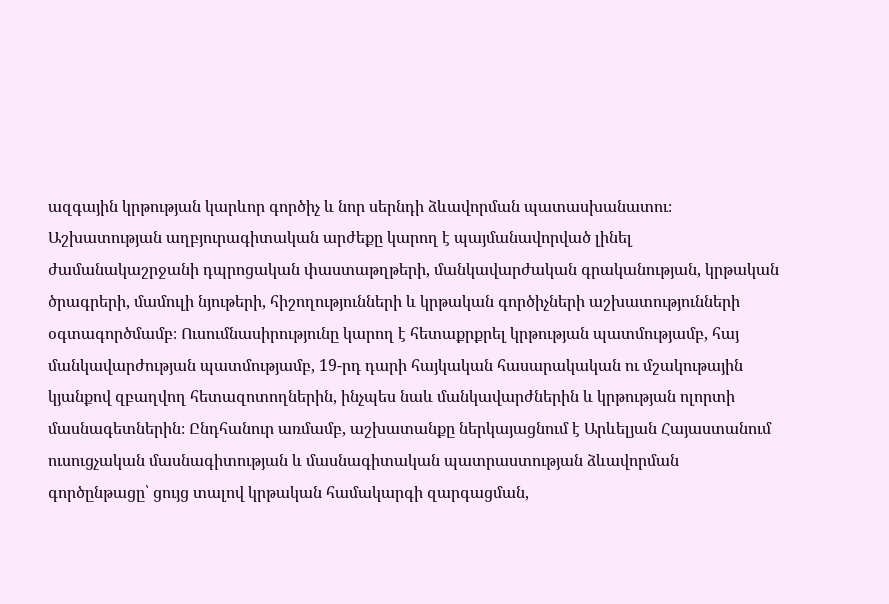ազգային կրթության կարևոր գործիչ և նոր սերնդի ձևավորման պատասխանատու։ Աշխատության աղբյուրագիտական արժեքը կարող է պայմանավորված լինել ժամանակաշրջանի դպրոցական փաստաթղթերի, մանկավարժական գրականության, կրթական ծրագրերի, մամուլի նյութերի, հիշողությունների և կրթական գործիչների աշխատությունների օգտագործմամբ։ Ուսումնասիրությունը կարող է հետաքրքրել կրթության պատմությամբ, հայ մանկավարժության պատմությամբ, 19-րդ դարի հայկական հասարակական ու մշակութային կյանքով զբաղվող հետազոտողներին, ինչպես նաև մանկավարժներին և կրթության ոլորտի մասնագետներին։ Ընդհանուր առմամբ, աշխատանքը ներկայացնում է Արևելյան Հայաստանում ուսուցչական մասնագիտության և մասնագիտական պատրաստության ձևավորման գործընթացը՝ ցույց տալով կրթական համակարգի զարգացման,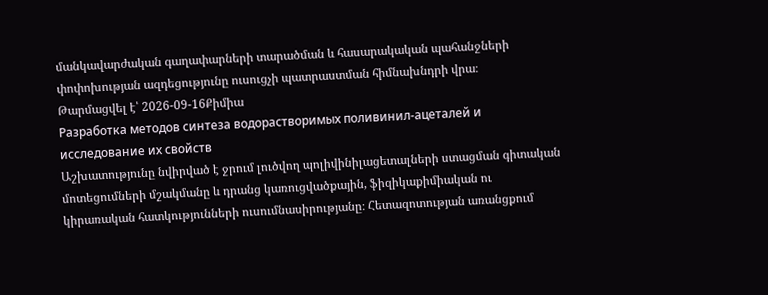մանկավարժական գաղափարների տարածման և հասարակական պահանջների փոփոխության ազդեցությունը ուսուցչի պատրաստման հիմնախնդրի վրա։
Թարմացվել է՝ 2026-09-16Քիմիա
Разработка методов синтеза водорастворимых поливинил-ацеталей и исследование их свойств
Աշխատությունը նվիրված է ջրում լուծվող պոլիվինիլացետալների ստացման գիտական մոտեցումների մշակմանը և դրանց կառուցվածքային, ֆիզիկաքիմիական ու կիրառական հատկությունների ուսումնասիրությանը։ Հետազոտության առանցքում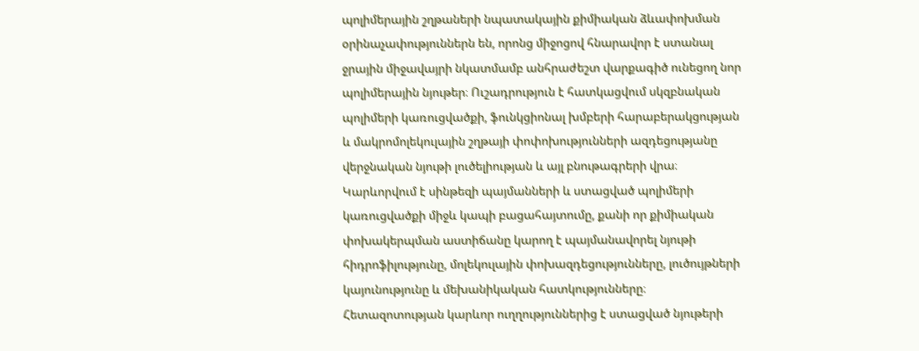պոլիմերային շղթաների նպատակային քիմիական ձևափոխման օրինաչափություններն են, որոնց միջոցով հնարավոր է ստանալ ջրային միջավայրի նկատմամբ անհրաժեշտ վարքագիծ ունեցող նոր պոլիմերային նյութեր։ Ուշադրություն է հատկացվում սկզբնական պոլիմերի կառուցվածքի, ֆունկցիոնալ խմբերի հարաբերակցության և մակրոմոլեկուլային շղթայի փոփոխությունների ազդեցությանը վերջնական նյութի լուծելիության և այլ բնութագրերի վրա։ Կարևորվում է սինթեզի պայմանների և ստացված պոլիմերի կառուցվածքի միջև կապի բացահայտումը, քանի որ քիմիական փոխակերպման աստիճանը կարող է պայմանավորել նյութի հիդրոֆիլությունը, մոլեկուլային փոխազդեցությունները, լուծույթների կայունությունը և մեխանիկական հատկությունները։ Հետազոտության կարևոր ուղղություններից է ստացված նյութերի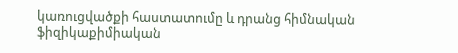կառուցվածքի հաստատումը և դրանց հիմնական ֆիզիկաքիմիական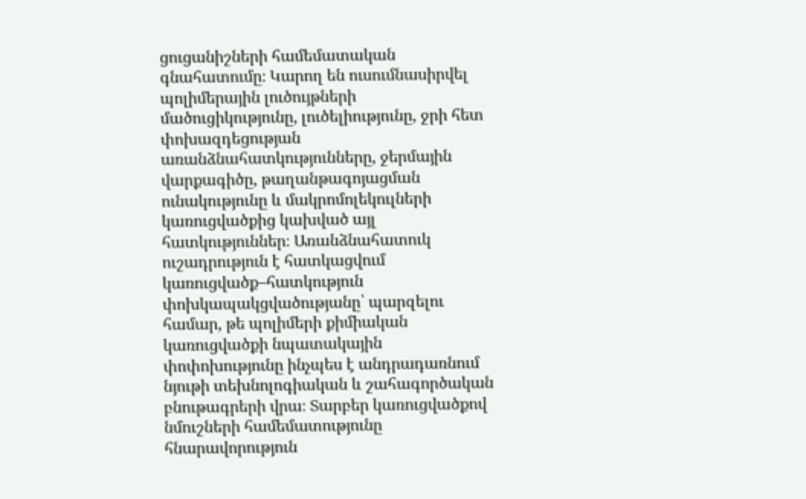ցուցանիշների համեմատական գնահատումը։ Կարող են ուսումնասիրվել պոլիմերային լուծույթների մածուցիկությունը, լուծելիությունը, ջրի հետ փոխազդեցության առանձնահատկությունները, ջերմային վարքագիծը, թաղանթագոյացման ունակությունը և մակրոմոլեկուլների կառուցվածքից կախված այլ հատկություններ։ Առանձնահատուկ ուշադրություն է հատկացվում կառուցվածք–հատկություն փոխկապակցվածությանը՝ պարզելու համար, թե պոլիմերի քիմիական կառուցվածքի նպատակային փոփոխությունը ինչպես է անդրադառնում նյութի տեխնոլոգիական և շահագործական բնութագրերի վրա։ Տարբեր կառուցվածքով նմուշների համեմատությունը հնարավորություն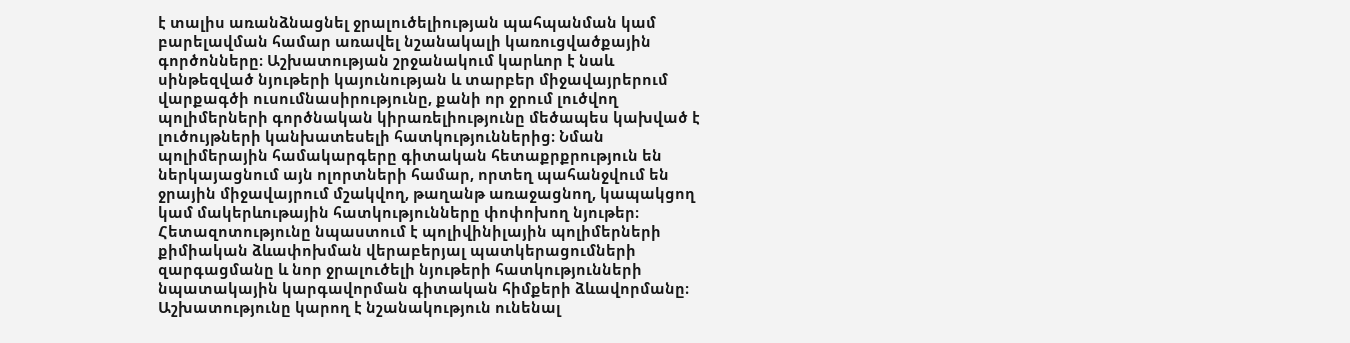է տալիս առանձնացնել ջրալուծելիության պահպանման կամ բարելավման համար առավել նշանակալի կառուցվածքային գործոնները։ Աշխատության շրջանակում կարևոր է նաև սինթեզված նյութերի կայունության և տարբեր միջավայրերում վարքագծի ուսումնասիրությունը, քանի որ ջրում լուծվող պոլիմերների գործնական կիրառելիությունը մեծապես կախված է լուծույթների կանխատեսելի հատկություններից։ Նման պոլիմերային համակարգերը գիտական հետաքրքրություն են ներկայացնում այն ոլորտների համար, որտեղ պահանջվում են ջրային միջավայրում մշակվող, թաղանթ առաջացնող, կապակցող կամ մակերևութային հատկությունները փոփոխող նյութեր։ Հետազոտությունը նպաստում է պոլիվինիլային պոլիմերների քիմիական ձևափոխման վերաբերյալ պատկերացումների զարգացմանը և նոր ջրալուծելի նյութերի հատկությունների նպատակային կարգավորման գիտական հիմքերի ձևավորմանը։ Աշխատությունը կարող է նշանակություն ունենալ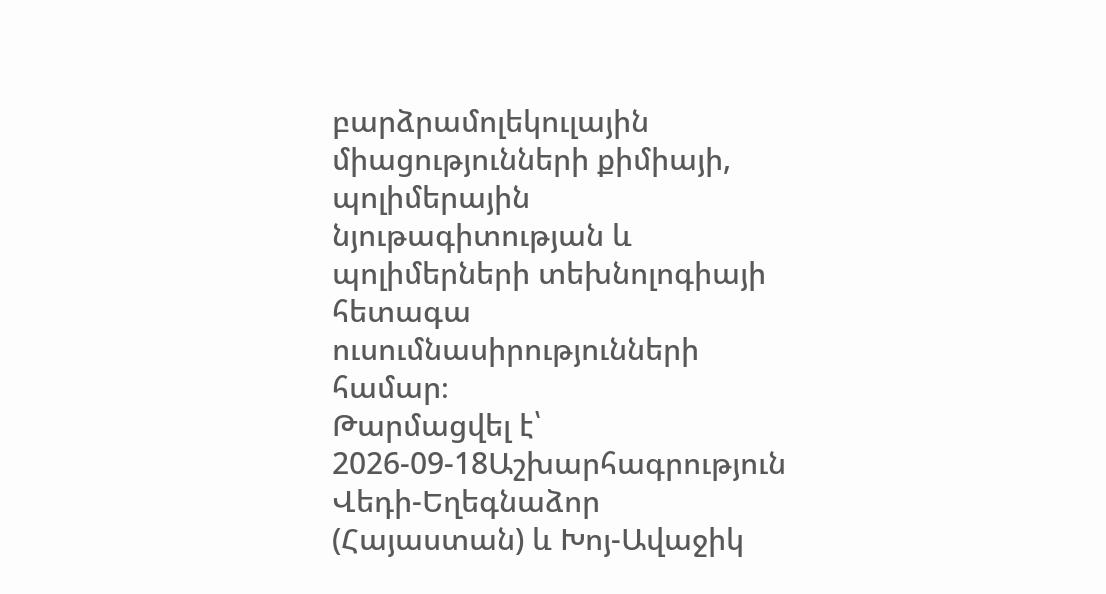բարձրամոլեկուլային միացությունների քիմիայի, պոլիմերային նյութագիտության և պոլիմերների տեխնոլոգիայի հետագա ուսումնասիրությունների համար։
Թարմացվել է՝ 2026-09-18Աշխարհագրություն
Վեդի-Եղեգնաձոր (Հայաստան) և Խոյ-Ավաջիկ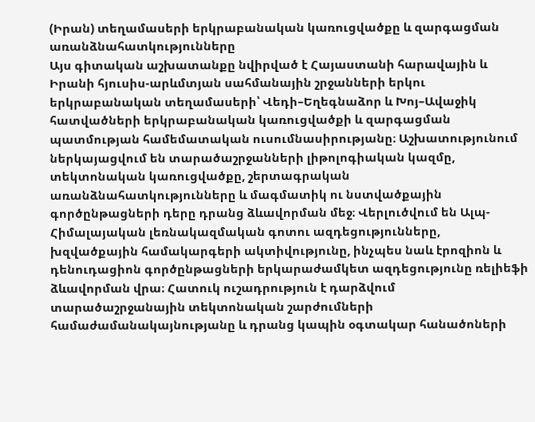(Իրան) տեղամասերի երկրաբանական կառուցվածքը և զարգացման առանձնահատկությունները
Այս գիտական աշխատանքը նվիրված է Հայաստանի հարավային և Իրանի հյուսիս-արևմտյան սահմանային շրջանների երկու երկրաբանական տեղամասերի՝ Վեդի–Եղեգնաձոր և Խոյ–Ավաջիկ հատվածների երկրաբանական կառուցվածքի և զարգացման պատմության համեմատական ուսումնասիրությանը։ Աշխատությունում ներկայացվում են տարածաշրջանների լիթոլոգիական կազմը, տեկտոնական կառուցվածքը, շերտագրական առանձնահատկությունները և մագմատիկ ու նստվածքային գործընթացների դերը դրանց ձևավորման մեջ։ Վերլուծվում են Ալպ-Հիմալայական լեռնակազմական գոտու ազդեցությունները, խզվածքային համակարգերի ակտիվությունը, ինչպես նաև էրոզիոն և դենուդացիոն գործընթացների երկարաժամկետ ազդեցությունը ռելիեֆի ձևավորման վրա։ Հատուկ ուշադրություն է դարձվում տարածաշրջանային տեկտոնական շարժումների համաժամանակայնությանը և դրանց կապին օգտակար հանածոների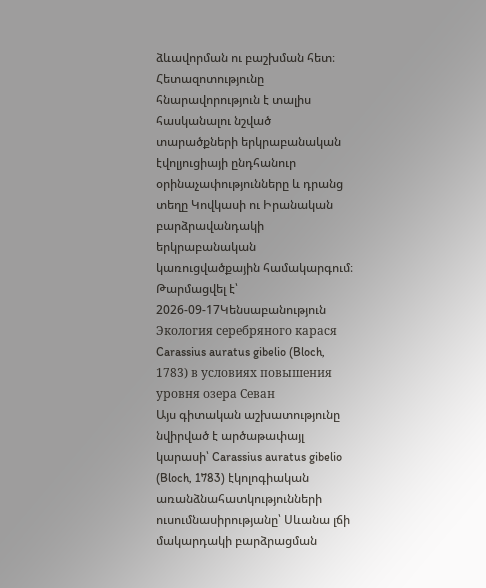ձևավորման ու բաշխման հետ։ Հետազոտությունը հնարավորություն է տալիս հասկանալու նշված տարածքների երկրաբանական էվոլյուցիայի ընդհանուր օրինաչափությունները և դրանց տեղը Կովկասի ու Իրանական բարձրավանդակի երկրաբանական կառուցվածքային համակարգում։
Թարմացվել է՝ 2026-09-17Կենսաբանություն
Экология серебряного карася Carassius auratus gibelio (Bloch, 1783) в условиях повышения уровня озера Севан
Այս գիտական աշխատությունը նվիրված է արծաթափայլ կարասի՝ Carassius auratus gibelio (Bloch, 1783) էկոլոգիական առանձնահատկությունների ուսումնասիրությանը՝ Սևանա լճի մակարդակի բարձրացման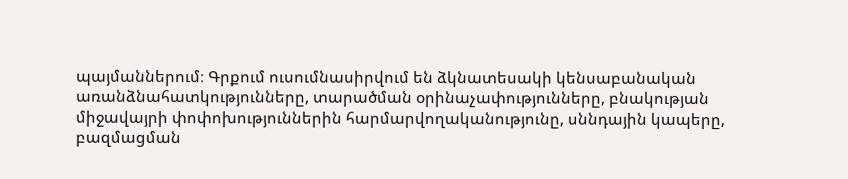պայմաններում։ Գրքում ուսումնասիրվում են ձկնատեսակի կենսաբանական առանձնահատկությունները, տարածման օրինաչափությունները, բնակության միջավայրի փոփոխություններին հարմարվողականությունը, սննդային կապերը, բազմացման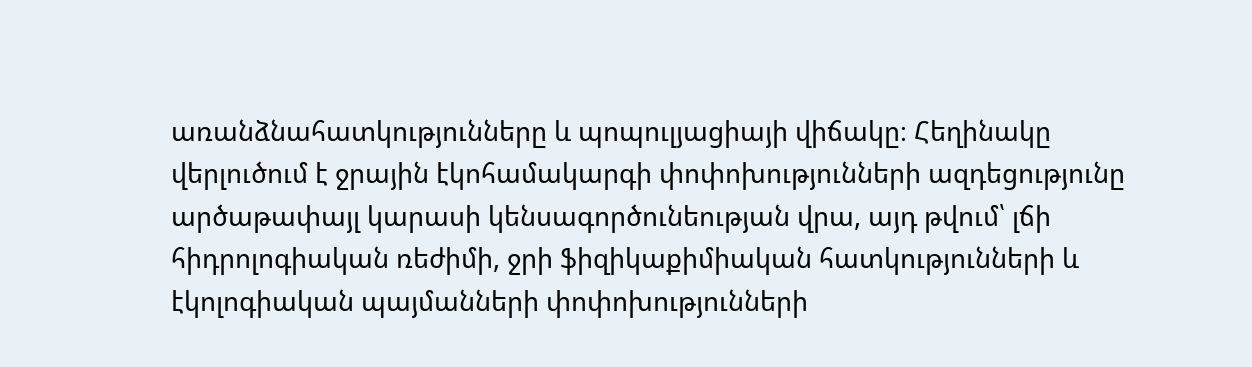առանձնահատկությունները և պոպուլյացիայի վիճակը։ Հեղինակը վերլուծում է ջրային էկոհամակարգի փոփոխությունների ազդեցությունը արծաթափայլ կարասի կենսագործունեության վրա, այդ թվում՝ լճի հիդրոլոգիական ռեժիմի, ջրի ֆիզիկաքիմիական հատկությունների և էկոլոգիական պայմանների փոփոխությունների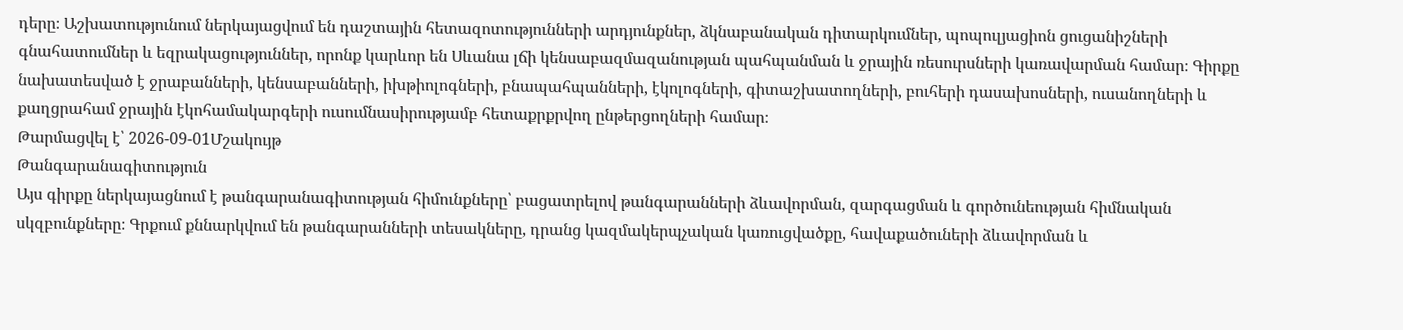դերը։ Աշխատությունում ներկայացվում են դաշտային հետազոտությունների արդյունքներ, ձկնաբանական դիտարկումներ, պոպուլյացիոն ցուցանիշների գնահատումներ և եզրակացություններ, որոնք կարևոր են Սևանա լճի կենսաբազմազանության պահպանման և ջրային ռեսուրսների կառավարման համար։ Գիրքը նախատեսված է ջրաբանների, կենսաբանների, իխթիոլոգների, բնապահպանների, էկոլոգների, գիտաշխատողների, բուհերի դասախոսների, ուսանողների և քաղցրահամ ջրային էկոհամակարգերի ուսումնասիրությամբ հետաքրքրվող ընթերցողների համար։
Թարմացվել է՝ 2026-09-01Մշակույթ
Թանգարանագիտություն
Այս գիրքը ներկայացնում է թանգարանագիտության հիմունքները՝ բացատրելով թանգարանների ձևավորման, զարգացման և գործունեության հիմնական սկզբունքները։ Գրքում քննարկվում են թանգարանների տեսակները, դրանց կազմակերպչական կառուցվածքը, հավաքածուների ձևավորման և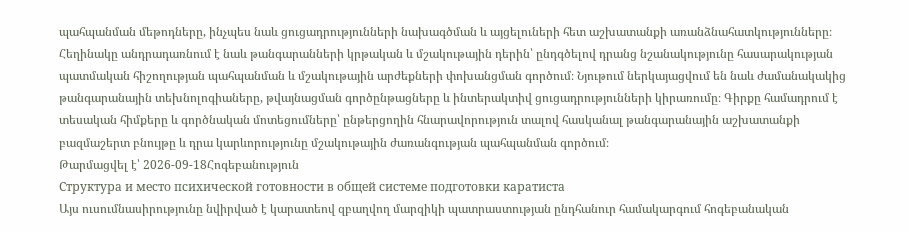պահպանման մեթոդները, ինչպես նաև ցուցադրությունների նախագծման և այցելուների հետ աշխատանքի առանձնահատկությունները։ Հեղինակը անդրադառնում է նաև թանգարանների կրթական և մշակութային դերին՝ ընդգծելով դրանց նշանակությունը հասարակության պատմական հիշողության պահպանման և մշակութային արժեքների փոխանցման գործում։ Նյութում ներկայացվում են նաև ժամանակակից թանգարանային տեխնոլոգիաները, թվայնացման գործընթացները և ինտերակտիվ ցուցադրությունների կիրառումը։ Գիրքը համադրում է տեսական հիմքերը և գործնական մոտեցումները՝ ընթերցողին հնարավորություն տալով հասկանալ թանգարանային աշխատանքի բազմաշերտ բնույթը և դրա կարևորությունը մշակութային ժառանգության պահպանման գործում։
Թարմացվել է՝ 2026-09-18Հոգեբանություն
Структура и место психической готовности в общей системе подготовки каратиста
Այս ուսումնասիրությունը նվիրված է կարատեով զբաղվող մարզիկի պատրաստության ընդհանուր համակարգում հոգեբանական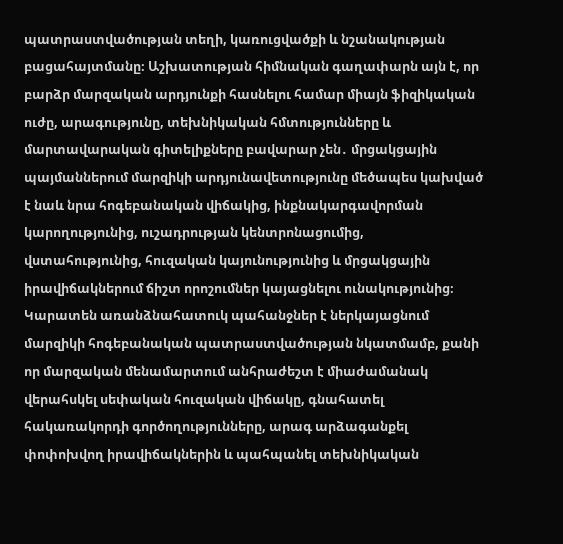պատրաստվածության տեղի, կառուցվածքի և նշանակության բացահայտմանը։ Աշխատության հիմնական գաղափարն այն է, որ բարձր մարզական արդյունքի հասնելու համար միայն ֆիզիկական ուժը, արագությունը, տեխնիկական հմտությունները և մարտավարական գիտելիքները բավարար չեն․ մրցակցային պայմաններում մարզիկի արդյունավետությունը մեծապես կախված է նաև նրա հոգեբանական վիճակից, ինքնակարգավորման կարողությունից, ուշադրության կենտրոնացումից, վստահությունից, հուզական կայունությունից և մրցակցային իրավիճակներում ճիշտ որոշումներ կայացնելու ունակությունից։ Կարատեն առանձնահատուկ պահանջներ է ներկայացնում մարզիկի հոգեբանական պատրաստվածության նկատմամբ, քանի որ մարզական մենամարտում անհրաժեշտ է միաժամանակ վերահսկել սեփական հուզական վիճակը, գնահատել հակառակորդի գործողությունները, արագ արձագանքել փոփոխվող իրավիճակներին և պահպանել տեխնիկական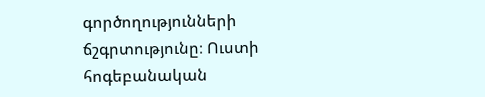գործողությունների ճշգրտությունը։ Ուստի հոգեբանական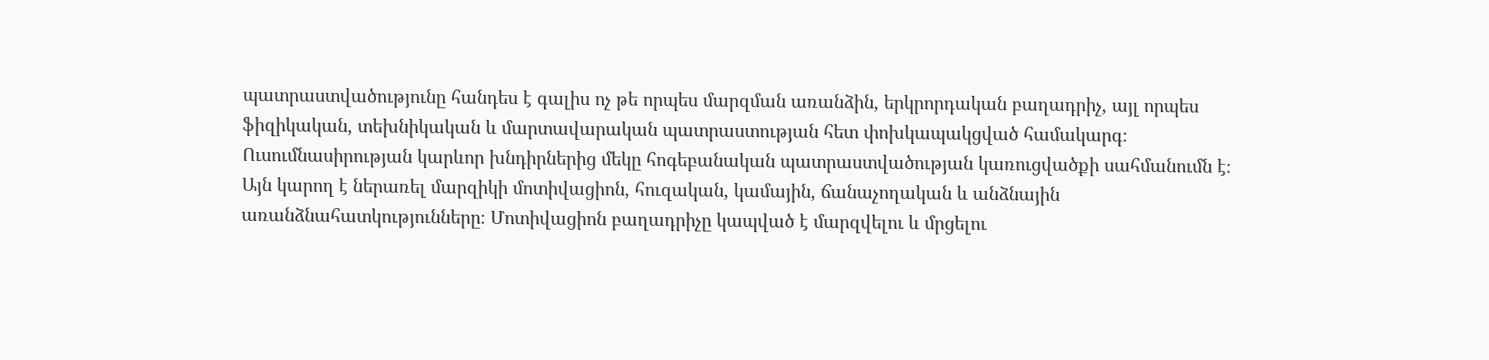պատրաստվածությունը հանդես է գալիս ոչ թե որպես մարզման առանձին, երկրորդական բաղադրիչ, այլ որպես ֆիզիկական, տեխնիկական և մարտավարական պատրաստության հետ փոխկապակցված համակարգ։ Ուսումնասիրության կարևոր խնդիրներից մեկը հոգեբանական պատրաստվածության կառուցվածքի սահմանումն է։ Այն կարող է ներառել մարզիկի մոտիվացիոն, հուզական, կամային, ճանաչողական և անձնային առանձնահատկությունները։ Մոտիվացիոն բաղադրիչը կապված է մարզվելու և մրցելու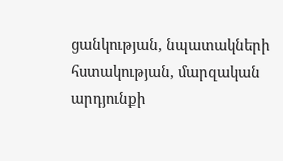ցանկության, նպատակների հստակության, մարզական արդյունքի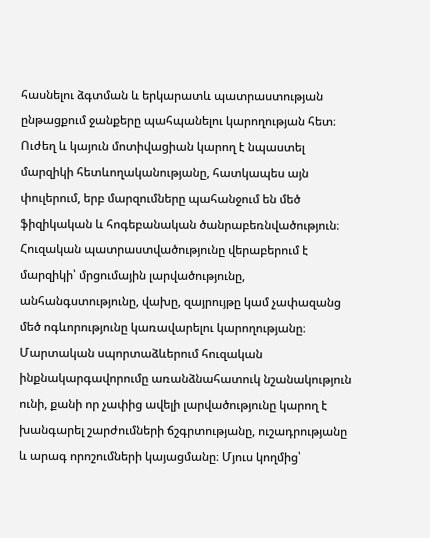հասնելու ձգտման և երկարատև պատրաստության ընթացքում ջանքերը պահպանելու կարողության հետ։ Ուժեղ և կայուն մոտիվացիան կարող է նպաստել մարզիկի հետևողականությանը, հատկապես այն փուլերում, երբ մարզումները պահանջում են մեծ ֆիզիկական և հոգեբանական ծանրաբեռնվածություն։ Հուզական պատրաստվածությունը վերաբերում է մարզիկի՝ մրցումային լարվածությունը, անհանգստությունը, վախը, զայրույթը կամ չափազանց մեծ ոգևորությունը կառավարելու կարողությանը։ Մարտական սպորտաձևերում հուզական ինքնակարգավորումը առանձնահատուկ նշանակություն ունի, քանի որ չափից ավելի լարվածությունը կարող է խանգարել շարժումների ճշգրտությանը, ուշադրությանը և արագ որոշումների կայացմանը։ Մյուս կողմից՝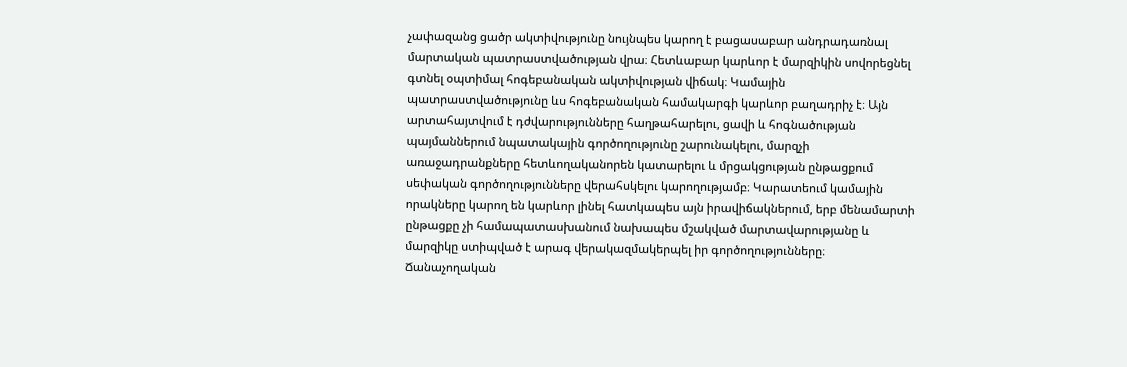չափազանց ցածր ակտիվությունը նույնպես կարող է բացասաբար անդրադառնալ մարտական պատրաստվածության վրա։ Հետևաբար կարևոր է մարզիկին սովորեցնել գտնել օպտիմալ հոգեբանական ակտիվության վիճակ։ Կամային պատրաստվածությունը ևս հոգեբանական համակարգի կարևոր բաղադրիչ է։ Այն արտահայտվում է դժվարությունները հաղթահարելու, ցավի և հոգնածության պայմաններում նպատակային գործողությունը շարունակելու, մարզչի առաջադրանքները հետևողականորեն կատարելու և մրցակցության ընթացքում սեփական գործողությունները վերահսկելու կարողությամբ։ Կարատեում կամային որակները կարող են կարևոր լինել հատկապես այն իրավիճակներում, երբ մենամարտի ընթացքը չի համապատասխանում նախապես մշակված մարտավարությանը և մարզիկը ստիպված է արագ վերակազմակերպել իր գործողությունները։ Ճանաչողական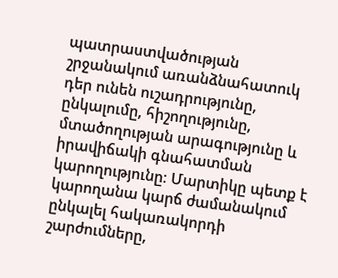պատրաստվածության շրջանակում առանձնահատուկ դեր ունեն ուշադրությունը, ընկալումը, հիշողությունը, մտածողության արագությունը և իրավիճակի գնահատման կարողությունը։ Մարտիկը պետք է կարողանա կարճ ժամանակում ընկալել հակառակորդի շարժումները,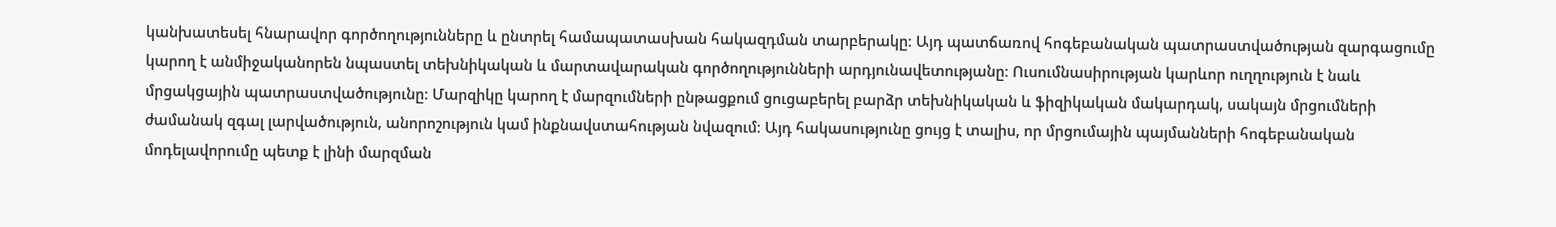կանխատեսել հնարավոր գործողությունները և ընտրել համապատասխան հակազդման տարբերակը։ Այդ պատճառով հոգեբանական պատրաստվածության զարգացումը կարող է անմիջականորեն նպաստել տեխնիկական և մարտավարական գործողությունների արդյունավետությանը։ Ուսումնասիրության կարևոր ուղղություն է նաև մրցակցային պատրաստվածությունը։ Մարզիկը կարող է մարզումների ընթացքում ցուցաբերել բարձր տեխնիկական և ֆիզիկական մակարդակ, սակայն մրցումների ժամանակ զգալ լարվածություն, անորոշություն կամ ինքնավստահության նվազում։ Այդ հակասությունը ցույց է տալիս, որ մրցումային պայմանների հոգեբանական մոդելավորումը պետք է լինի մարզման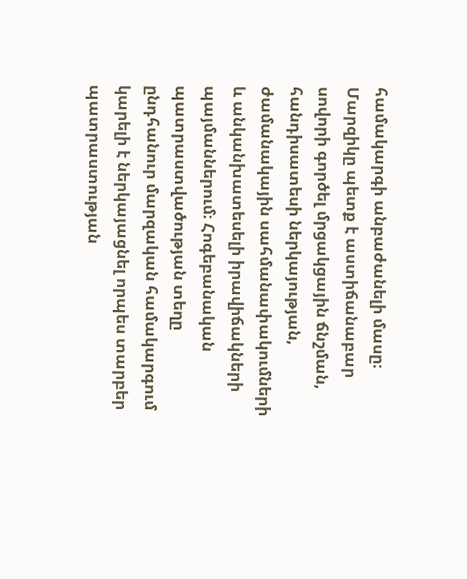համակարգի անբաժանելի մասը։ Մարզիկը պետք է աստիճանաբար սովորի գործել մրցակցային ճնշման, հանդիսատեսի ներկայության, ժամանակային սահմանափակումների և անկանխատեսելի իրավիճակների պայմաններում։ Հոգեբանական պատրաստվածության տեղը ընդհանուր մարզական համակարգում կարելի է ներկայացնել որպես տարբեր պատրաստության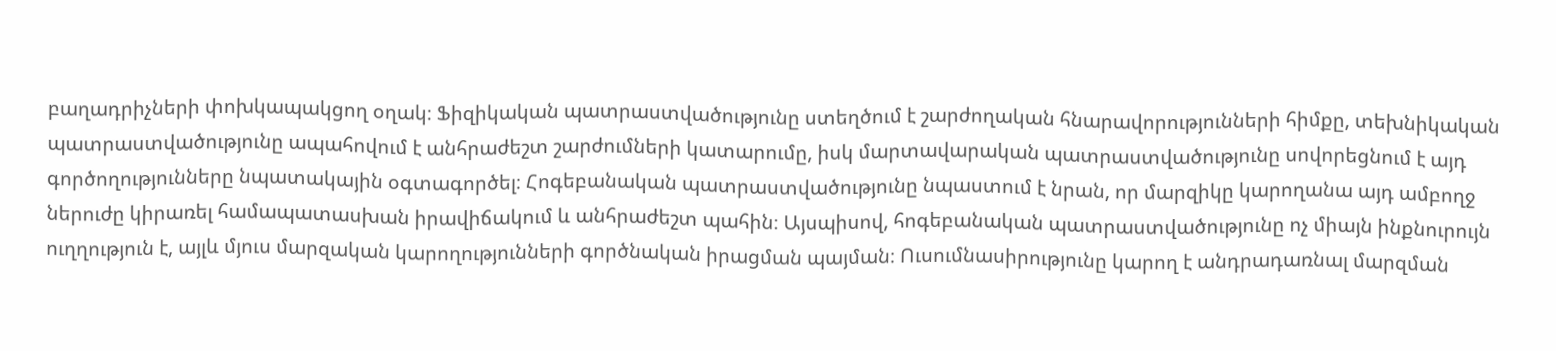բաղադրիչների փոխկապակցող օղակ։ Ֆիզիկական պատրաստվածությունը ստեղծում է շարժողական հնարավորությունների հիմքը, տեխնիկական պատրաստվածությունը ապահովում է անհրաժեշտ շարժումների կատարումը, իսկ մարտավարական պատրաստվածությունը սովորեցնում է այդ գործողությունները նպատակային օգտագործել։ Հոգեբանական պատրաստվածությունը նպաստում է նրան, որ մարզիկը կարողանա այդ ամբողջ ներուժը կիրառել համապատասխան իրավիճակում և անհրաժեշտ պահին։ Այսպիսով, հոգեբանական պատրաստվածությունը ոչ միայն ինքնուրույն ուղղություն է, այլև մյուս մարզական կարողությունների գործնական իրացման պայման։ Ուսումնասիրությունը կարող է անդրադառնալ մարզման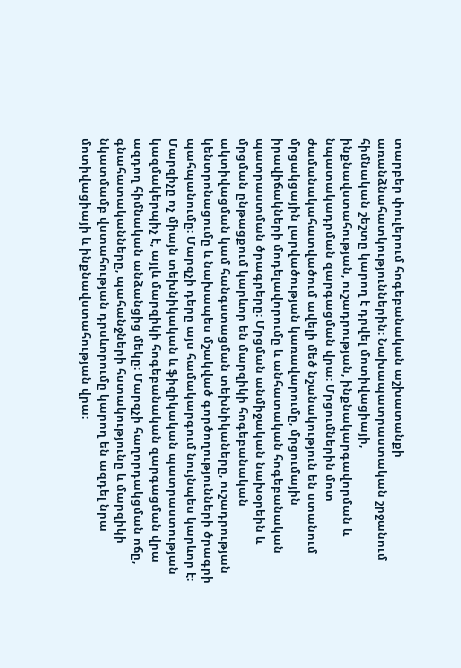տարբեր փուլերում հոգեբանական աշխատանքի առանձնահատկություններին։ Նախապատրաստական շրջանում հիմնական շեշտը կարող է դրվել մոտիվացիայի, ինքնավստահության, ուշադրության, ինքնակարգավորման և նպատակադրման զարգացման վրա։ Մրցումներին մոտ ժամանակահատվածում ավելի մեծ նշանակություն են ստանում մրցակցային լարվածության կառավարումը, մրցումային իրավիճակների մոդելավորումը և անհատական հոգեբանական պատրաստման ծրագրերը։ Մրցման անմիջական նախօրեին և մրցման ընթացքում կարևոր են մարզիկի հոգեբանական ակտիվացման կամ հանգստացման տեխնիկաները, ուշադրության կենտրոնացումը և նախապես մշակված գործողությունների ծրագրի պահպանումը։ Մարզչի դերը այս համակարգում նույնպես կարևոր է։ Մարզիչը ոչ միայն տեխնիկական և ֆիզիկական պատրաստության կազմակերպիչ է, այլև մարզիկի հոգեբանական զարգացման վրա ազդող հիմնական անձանցից մեկը։ Մարզչի հաղորդակցման ոճը, գնահատականները, պահանջների հստակությունը և մարզիկի նկատմամբ վստահության դրսևորումը կարող են ազդել նրա մոտիվացիայի և ինքնավստահության վրա։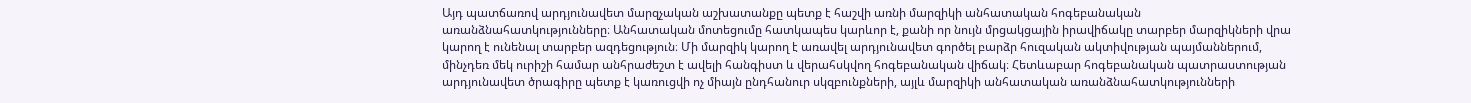Այդ պատճառով արդյունավետ մարզչական աշխատանքը պետք է հաշվի առնի մարզիկի անհատական հոգեբանական առանձնահատկությունները։ Անհատական մոտեցումը հատկապես կարևոր է, քանի որ նույն մրցակցային իրավիճակը տարբեր մարզիկների վրա կարող է ունենալ տարբեր ազդեցություն։ Մի մարզիկ կարող է առավել արդյունավետ գործել բարձր հուզական ակտիվության պայմաններում, մինչդեռ մեկ ուրիշի համար անհրաժեշտ է ավելի հանգիստ և վերահսկվող հոգեբանական վիճակ։ Հետևաբար հոգեբանական պատրաստության արդյունավետ ծրագիրը պետք է կառուցվի ոչ միայն ընդհանուր սկզբունքների, այլև մարզիկի անհատական առանձնահատկությունների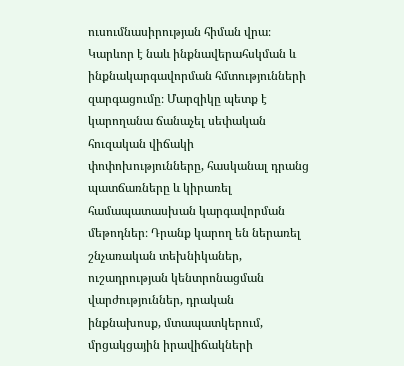ուսումնասիրության հիման վրա։ Կարևոր է նաև ինքնավերահսկման և ինքնակարգավորման հմտությունների զարգացումը։ Մարզիկը պետք է կարողանա ճանաչել սեփական հուզական վիճակի փոփոխությունները, հասկանալ դրանց պատճառները և կիրառել համապատասխան կարգավորման մեթոդներ։ Դրանք կարող են ներառել շնչառական տեխնիկաներ, ուշադրության կենտրոնացման վարժություններ, դրական ինքնախոսք, մտապատկերում, մրցակցային իրավիճակների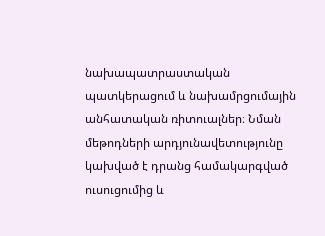նախապատրաստական պատկերացում և նախամրցումային անհատական ռիտուալներ։ Նման մեթոդների արդյունավետությունը կախված է դրանց համակարգված ուսուցումից և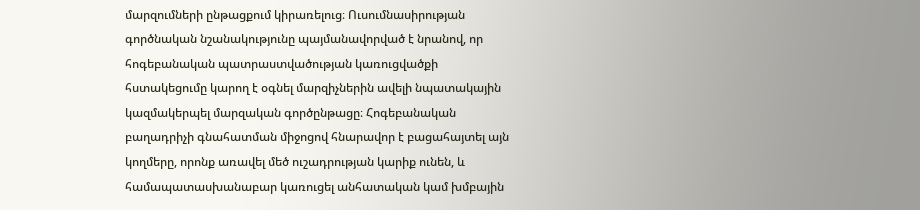մարզումների ընթացքում կիրառելուց։ Ուսումնասիրության գործնական նշանակությունը պայմանավորված է նրանով, որ հոգեբանական պատրաստվածության կառուցվածքի հստակեցումը կարող է օգնել մարզիչներին ավելի նպատակային կազմակերպել մարզական գործընթացը։ Հոգեբանական բաղադրիչի գնահատման միջոցով հնարավոր է բացահայտել այն կողմերը, որոնք առավել մեծ ուշադրության կարիք ունեն, և համապատասխանաբար կառուցել անհատական կամ խմբային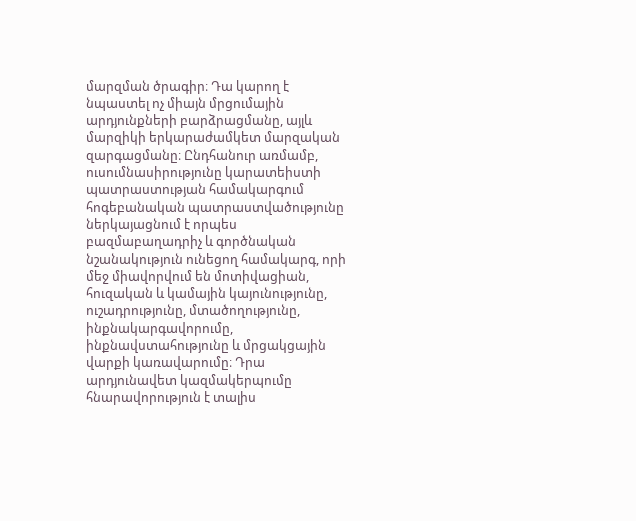մարզման ծրագիր։ Դա կարող է նպաստել ոչ միայն մրցումային արդյունքների բարձրացմանը, այլև մարզիկի երկարաժամկետ մարզական զարգացմանը։ Ընդհանուր առմամբ, ուսումնասիրությունը կարատեիստի պատրաստության համակարգում հոգեբանական պատրաստվածությունը ներկայացնում է որպես բազմաբաղադրիչ և գործնական նշանակություն ունեցող համակարգ, որի մեջ միավորվում են մոտիվացիան, հուզական և կամային կայունությունը, ուշադրությունը, մտածողությունը, ինքնակարգավորումը, ինքնավստահությունը և մրցակցային վարքի կառավարումը։ Դրա արդյունավետ կազմակերպումը հնարավորություն է տալիս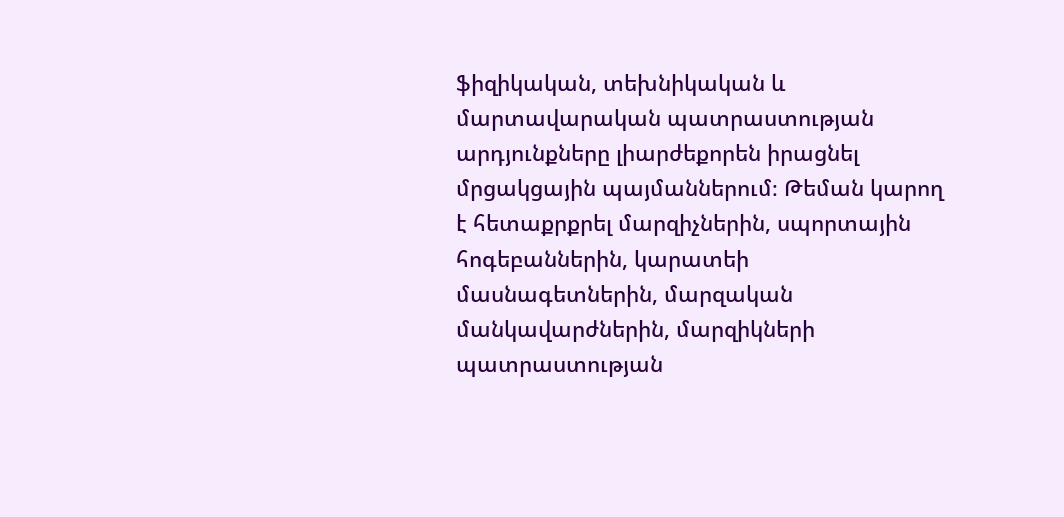ֆիզիկական, տեխնիկական և մարտավարական պատրաստության արդյունքները լիարժեքորեն իրացնել մրցակցային պայմաններում։ Թեման կարող է հետաքրքրել մարզիչներին, սպորտային հոգեբաններին, կարատեի մասնագետներին, մարզական մանկավարժներին, մարզիկների պատրաստության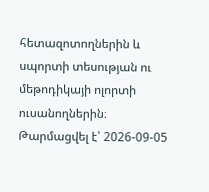հետազոտողներին և սպորտի տեսության ու մեթոդիկայի ոլորտի ուսանողներին։
Թարմացվել է՝ 2026-09-05